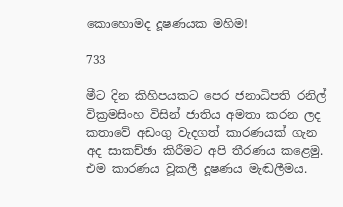කොහොමද දූෂණයක මහිම!

733

මීට දින කිහිපයකට පෙර ජනාධිපති රනිල් වික්‍රමසිංහ විසින් ජාතිය අමතා කරන ලද කතාවේ අඩංගු වැදගත් කාරණයක් ගැන අද සාකච්ඡා කිරීමට අපි තීරණය කළෙමු. එම කාරණය වූකලී දූෂණය මැඬලීමය.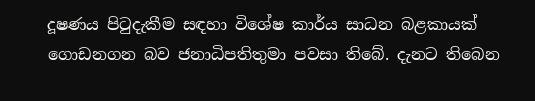දූෂණය පිටුදැකීම සඳහා විශේෂ කාර්ය සාධන බළකායක් ගොඩනගන බව ජනාධිපතිතුමා පවසා තිබේ. දැනට තිබෙන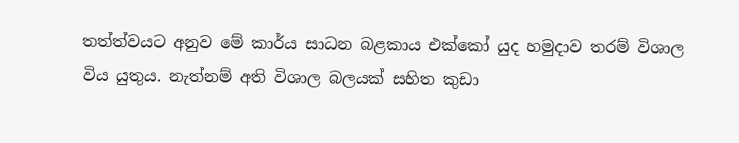තත්ත්වයට අනුව මේ කාර්ය සාධන බළකාය එක්කෝ යුද හමුදාව තරම් විශාල විය යුතුය. නැත්නම් අති විශාල බලයක් සහිත කුඩා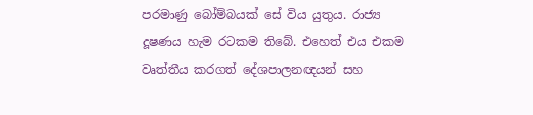පරමාණු බෝම්බයක් සේ විය යුතුය. රාජ්‍ය දූෂණය හැම රටකම තිබේ. එහෙත් එය එකම වෘත්තීය කරගත් දේශපාලනඥයන් සහ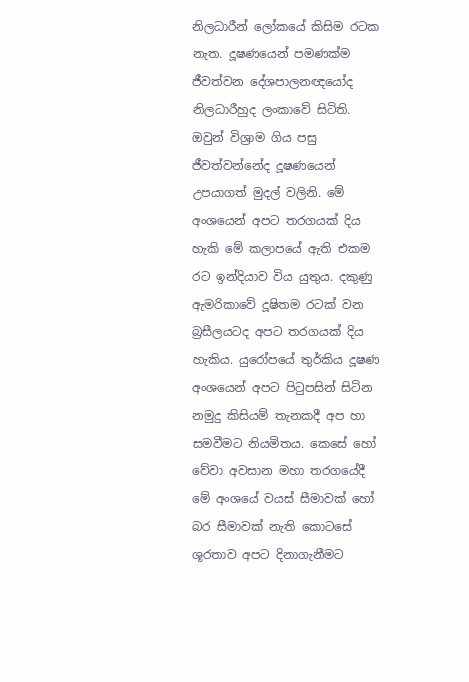නිලධාරීන් ලෝකයේ කිසිම රටක නැත. දූෂණයෙන් පමණක්ම ජීවත්වන දේශපාලනඥයෝද නිලධාරීහුද ලංකාවේ සිටිති. ඔවුන් විශ්‍රාම ගිය පසු ජීවත්වන්නේද දූෂණයෙන් උපයාගත් මුදල් වලිනි. මේ අංශයෙන් අපට තරගයක් දිය හැකි මේ කලාපයේ ඇති එකම රට ඉන්දියාව විය යුතුය. දකුණු ඇමරිකාවේ දූෂිතම රටක් වන බ්‍රසීලයටද අපට තරගයක් දිය හැකිය. යුරෝපයේ තුර්කිය දූෂණ අංශයෙන් අපට පිටුපසින් සිටින නමුදු කිසියම් තැනකදී අප හා සමවීමට නියමිතය. කෙසේ හෝ වේවා අවසාන මහා තරගයේදී මේ අංශයේ වයස් සීමාවක් හෝ බර සීමාවක් නැති කොටසේ ශූරතාව අපට දිනාගැනීමට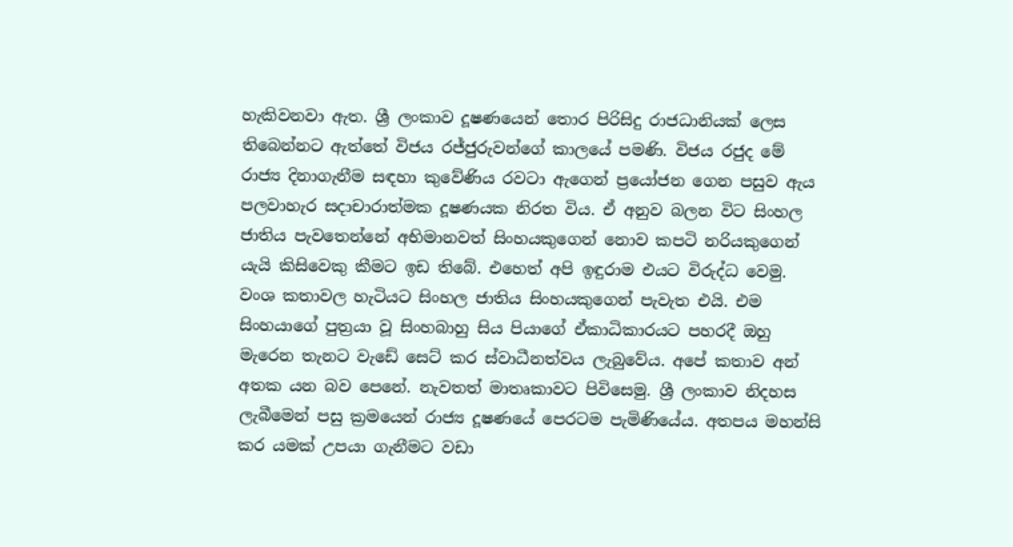හැකිවනවා ඇත. ශ්‍රී ලංකාව දූෂණයෙන් තොර පිරිසිදු රාජධානියක් ලෙස තිබෙන්නට ඇත්තේ විජය රජ්ජුරුවන්ගේ කාලයේ පමණි. විජය රජුද මේ රාජ්‍ය දිනාගැනීම සඳහා කුවේණිය රවටා ඇගෙන් ප්‍රයෝජන ගෙන පසුව ඇය පලවාහැර සදාචාරාත්මක දූෂණයක නිරත විය. ඒ අනුව බලන විට සිංහල ජාතිය පැවතෙන්නේ අභිමානවත් සිංහයකුගෙන් නොව කපටි නරියකුගෙන් යැයි කිසිවෙකු කීමට ඉඩ තිබේ. එහෙත් අපි ඉඳුරාම එයට විරුද්ධ වෙමු. වංශ කතාවල හැටියට සිංහල ජාතිය සිංහයකුගෙන් පැවැත එයි. එම සිංහයාගේ පුත්‍රයා වූ සිංහබාහු සිය පියාගේ ඒකාධිකාරයට පහරදී ඔහු මැරෙන තැනට වැඩේ සෙට් කර ස්වාධීනත්වය ලැබුවේය. අපේ කතාව අන් අතක යන බව පෙනේ. නැවතත් මාතෘකාවට පිවිසෙමු. ශ්‍රී ලංකාව නිදහස ලැබීමෙන් පසු ක්‍රමයෙන් රාජ්‍ය දූෂණයේ පෙරටම පැමිණියේය. අතපය මහන්සි කර යමක් උපයා ගැනීමට වඩා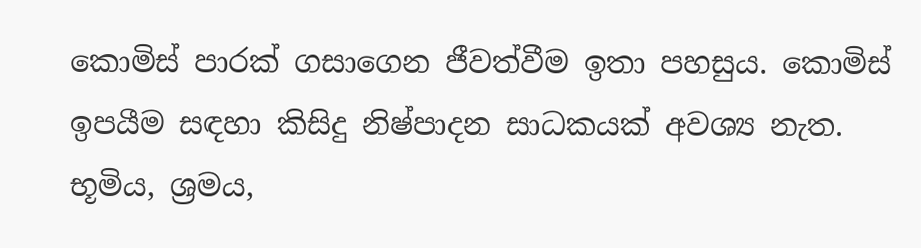කොමිස් පාරක් ගසාගෙන ජීවත්වීම ඉතා පහසුය. කොමිස් ඉපයීම සඳහා කිසිදු නිෂ්පාදන සාධකයක් අවශ්‍ය නැත. භූමිය, ශ්‍රමය,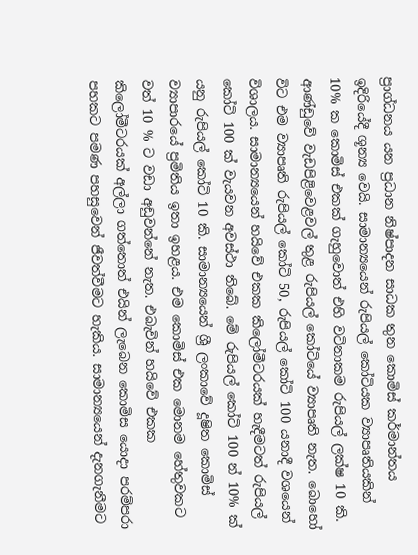ප්‍රාග්ධනය යන ප්‍රධාන නිෂ්පාදන සාධක තුන කොමිස් කර්මාන්තය ඉදිරියේදී ශූන්‍ය වෙයි. සාමාන්‍යයෙන් රුපියල් කෝටියක ව්‍යාපෘතියකින් 10% ක කොමිස් එකක් ගැහුවොත් එහි වටිනාකම රුපියල් ලක්ෂ 10 කි. ආණ්ඩුවේ වැඩපිළිවෙළවල් තුළ රුපියල් කෝටියේ ව්‍යාපෘති නැත. බොහෝ විට එම ව්‍යාපෘති රුපියල් කෝටි 50, රුපියල් කෝටි 100 යනාදී වශයෙන් විශාලය. සාමාන්‍යයෙන් හයිවේ එකක කිලෝමීටරයක් හැදීමටත් රුපියල් කෝටි 100 ක් වැයවන අවස්ථා තිබේ. මේ රුපියල් කෝටි 100 න් 10% ක් යනු රුපියල් කෝටි 10 කි. සාමාන්‍යයෙන් ශ්‍රී ලංකාවේ දූෂිත කොමිස් ව්‍යාපාරයේ ප්‍රමිතිය ඉතා ඉහළය. එම කොමිස් එක මොනම හේතුවකට වත් 10 % ට වඩා අඩුවන්නේ නැත. එබැවින් හයිවේ එකක කිලෝමීටරයක් අල්ලා ගත්තොත් එයින් ලැබෙන කොමිස යොදා පරම්පරා පහකට පමණ පහසුවෙන් ජීවත්වීමට හැකිය. සාමාන්‍යයෙන් දැනගැනීමට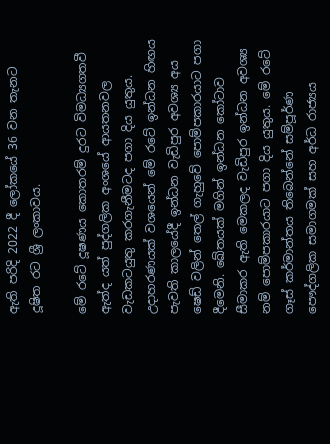ඇති පරිදි 2022 දී ලෝකයේ 36 වන තැනට දූෂිත රට ශ්‍රී ලංකාවය.

මේ රටේ දූෂණය කොතරම් දුරට විමධ්‍යගතවී ඇත්ද යත් පුද්ගලික අංශයේ ආයතනවල වැඩකටයුතු කරගැනීමටද පගා දිය යුතුය. උදාහරණයක් වශයෙන් මේ රටේ ඉන්ධන හිඟය පැවති කාලයේදී ඉන්ධන වැඩිපුර අවශ්‍ය අය ෂෙඩ් වලින් තෙල් ගැහුවේ පොම්පකාරයාට පගා දීමෙනි. ඛේතයක් මගින් ඉන්ධන කෝටාව සීමාකර ඇති මෙකලද වැඩිපුර ඉන්ධන අවශ්‍ය නම් පොම්පකාරයාට පගා දිය යුතුය. මේ රටේ ගෑස් කර්මාන්තය තිබෙන්නේ සම්පූර්ණ පෞද්ගලික සමාගමක් සහ අර්ධ රාජ්‍යය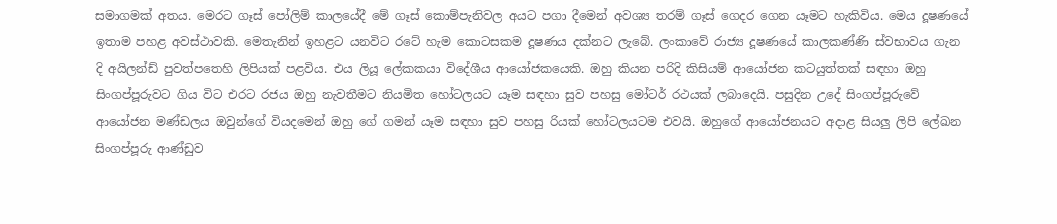සමාගමක් අතය. මෙරට ගෑස් පෝලිම් කාලයේදී මේ ගෑස් කොම්පැනිවල අයට පගා දීමෙන් අවශ්‍ය තරම් ගෑස් ගෙදර ගෙන යෑමට හැකිවිය. මෙය දූෂණයේ ඉතාම පහළ අවස්ථාවකි. මෙතැනින් ඉහළට යනවිට රටේ හැම කොටසකම දූෂණය දක්නට ලැබේ. ලංකාවේ රාජ්‍ය දූෂණයේ කාලකණ්ණි ස්වභාවය ගැන දි අයිලන්ඩ් පුවත්පතෙහි ලිපියක් පළවිය. එය ලියූ ලේකකයා විදේශීය ආයෝජකයෙකි. ඔහු කියන පරිදි කිසියම් ආයෝජන කටයුත්තක් සඳහා ඔහු සිංගප්පූරුවට ගිය විට එරට රජය ඔහු නැවතීමට නියමිත හෝටලයට යෑම සඳහා සුව පහසු මෝටර් රථයක් ලබාදෙයි. පසුදින උදේ සිංගප්පූරුවේ ආයෝජන මණ්ඩලය ඔවුන්ගේ වියදමෙන් ඔහු ගේ ගමන් යෑම සඳහා සුව පහසු රියක් හෝටලයටම එවයි. ඔහුගේ ආයෝජනයට අදාළ සියලු ලිපි ලේඛන සිංගප්පූරු ආණ්ඩුව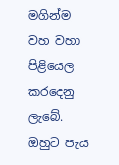මගින්ම වහ වහා පිළියෙල කරදෙනු ලැබේ. ඔහුට පැය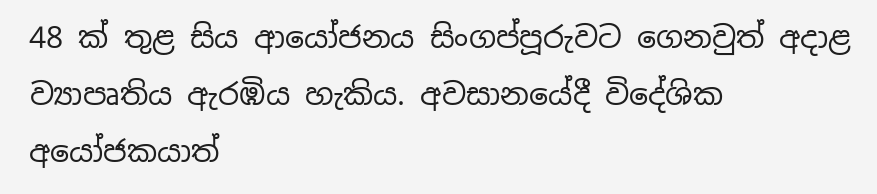48 ක් තුළ සිය ආයෝජනය සිංගප්පූරුවට ගෙනවුත් අදාළ ව්‍යාපෘතිය ඇරඹිය හැකිය. අවසානයේදී විදේශික අයෝජකයාත්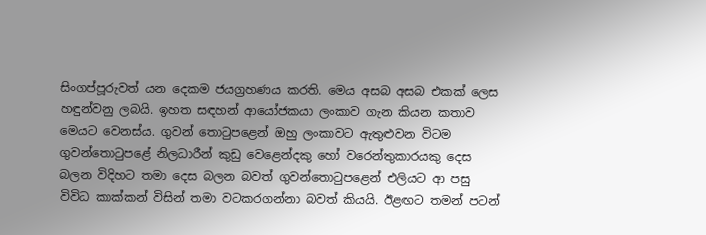සිංගප්පූරුවත් යන දෙකම ජයග්‍රහණය කරති. මෙය අසබ අසබ එකක් ලෙස හඳුන්වනු ලබයි. ඉහත සඳහන් ආයෝජකයා ලංකාව ගැන කියන කතාව මෙයට වෙනස්ය. ගුවන් තොටුපළෙන් ඔහු ලංකාවට ඇතුළුවන විටම ගුවන්තොටුපළේ නිලධාරීන් කුඩු වෙළෙන්දකු හෝ වරෙන්තුකාරයකු දෙස බලන විදිහට තමා දෙස බලන බවත් ගුවන්තොටුපළෙන් එලියට ආ පසු විවිධ කාක්කන් විසින් තමා වටකරගන්නා බවත් කියයි. ඊළඟට තමන් පටන්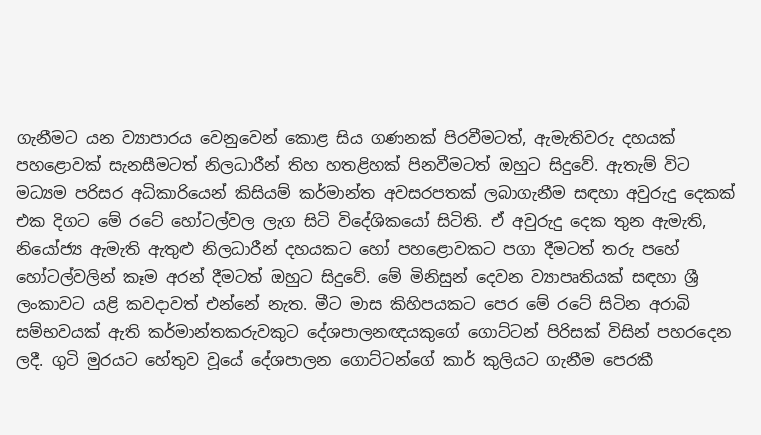ගැනීමට යන ව්‍යාපාරය වෙනුවෙන් කොළ සිය ගණනක් පිරවීමටත්, ඇමැතිවරු දහයක් පහළොවක් සැනසීමටත් නිලධාරීන් තිහ හතළිහක් පිනවීමටත් ඔහුට සිදුවේ. ඇතැම් විට මධ්‍යම පරිසර අධිකාරියෙන් කිසියම් කර්මාන්ත අවසරපතක් ලබාගැනීම සඳහා අවුරුදු දෙකක් එක දිගට මේ රටේ හෝටල්වල ලැග සිටි විදේශිකයෝ සිටිති. ඒ අවුරුදු දෙක තුන ඇමැති, නියෝජ්‍ය ඇමැති ඇතුළු නිලධාරීන් දහයකට හෝ පහළොවකට පගා දීමටත් තරු පහේ හෝටල්වලින් කෑම අරන් දීමටත් ඔහුට සිදුවේ. මේ මිනිසුන් දෙවන ව්‍යාපෘතියක් සඳහා ශ්‍රී ලංකාවට යළි කවදාවත් එන්නේ නැත. මීට මාස කිහිපයකට පෙර මේ රටේ සිටින අරාබි සම්භවයක් ඇති කර්මාන්තකරුවකුට දේශපාලනඥයකුගේ ගොට්ටන් පිරිසක් විසින් පහරදෙන ලදී. ගුටි මුරයට හේතුව වූයේ දේශපාලන ගොට්ටන්ගේ කාර් කුලියට ගැනීම පෙරකී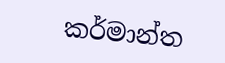කර්මාන්ත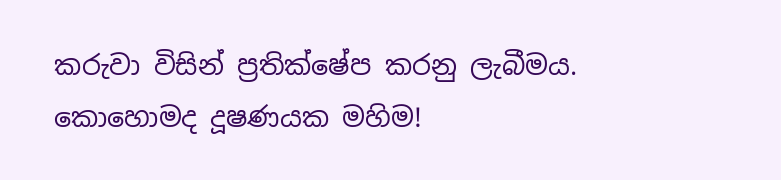කරුවා විසින් ප්‍රතික්ෂේප කරනු ලැබීමය. කොහොමද දූෂණයක මහිම!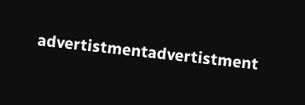advertistmentadvertistment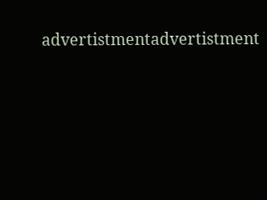advertistmentadvertistment